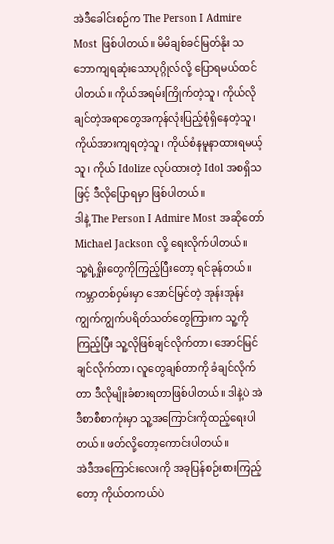အဲဒီခေါင်းစဉ်က The Person I Admire Most ဖြစ်ပါတယ်။ မိမိချစ်ခင်မြတ်နိုး သဘောကျရဆုံးသောပုဂ္ဂိုလ်လို့ ပြောရမယ်ထင်ပါတယ်။ ကိုယ်အရမ်းကြိုက်တဲ့သူ၊ ကိုယ်လိုချင်တဲ့အရာတွေအကုန်လုံးပြည့်စုံရှိနေတဲ့သူ၊ ကိုယ်အားကျရတဲ့သူ၊ ကိုယ်စံနမူနာထားရမယ့်သူ၊ ကိုယ် Idolize လုပ်ထားတဲ့ Idol အစရှိသဖြင့် ဒီလိုပြောရမှာ ဖြစ်ပါတယ်။
ဒါနဲ့ The Person I Admire Most အဆိုတော် Michael Jackson လို့ ရေးလိုက်ပါတယ်။
သူ့ရဲ့ရှိုးတွေကိုကြည့်ပြီးတော့ ရင်ခုန်တယ်။ ကမ္ဘာတစ်ဝှမ်းမှာ အောင်မြင်တဲ့ အုန်းအုန်းကျွက်ကျွက်ပရိတ်သတ်တွေကြားက သူ့ကိုကြည့်ပြီး သူ့လိုဖြစ်ချင်လိုက်တာ၊ အောင်မြင်ချင်လိုက်တာ၊ လူတွေချစ်တာကို ခံချင်လိုက်တာ ဒီလိုမျိုးခံစားရတာဖြစ်ပါတယ်။ ဒါနဲ့ပဲ အဲဒီစာစီစာကုံးမှာ သူ့အကြောင်းကိုထည့်ရေးပါတယ်။ ဖတ်လို့တော့ကောင်းပါတယ်။
အဲဒီအကြောင်းလေးကို အခုပြန်စဉ်းစားကြည့်တော့ ကိုယ်တကယ်ပဲ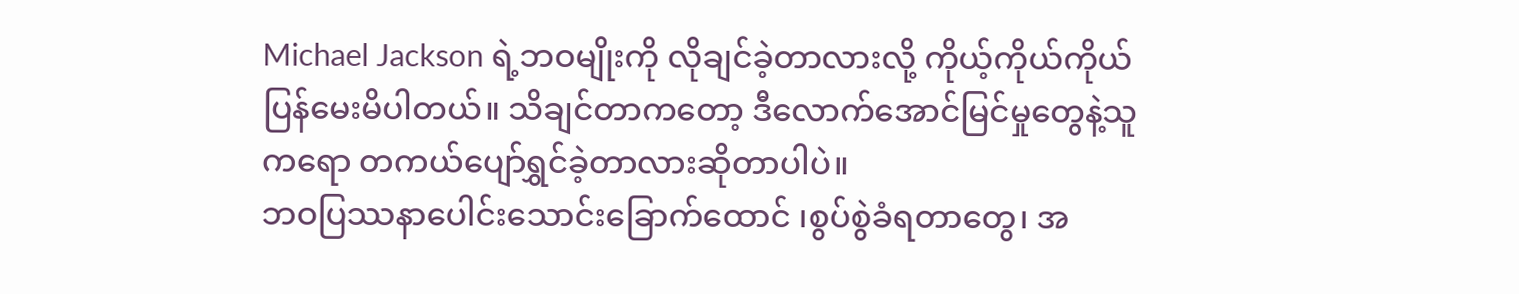Michael Jackson ရဲ့ဘဝမျိုးကို လိုချင်ခဲ့တာလားလို့ ကိုယ့်ကိုယ်ကိုယ် ပြန်မေးမိပါတယ်။ သိချင်တာကတော့ ဒီလောက်အောင်မြင်မှုတွေနဲ့သူကရော တကယ်ပျော်ရွှင်ခဲ့တာလားဆိုတာပါပဲ။
ဘဝပြဿနာပေါင်းသောင်းခြောက်ထောင် ၊စွပ်စွဲခံရတာတွေ၊ အ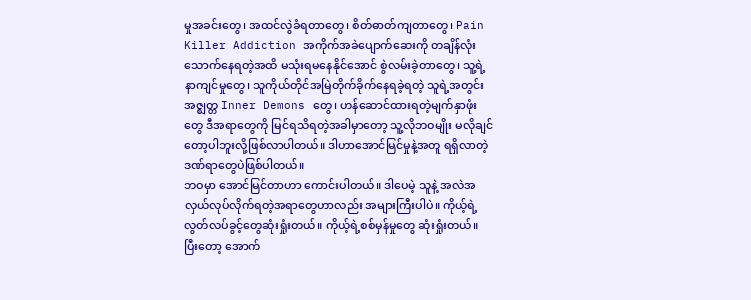မှုအခင်းတွေ၊ အထင်လွဲခံရတာတွေ၊ စိတ်ဓာတ်ကျတာတွေ၊ Pain Killer Addiction အကိုက်အခဲပျောက်ဆေးကို တချိန်လုံးသောက်နေရတဲ့အထိ မသုံးရမနေနိုင်အောင် စွဲလမ်းခဲ့တာတွေ၊ သူ့ရဲ့နာကျင်မှုတွေ၊ သူကိုယ်တိုင်အမြဲတိုက်ခိုက်နေရခဲ့ရတဲ့ သူရဲ့အတွင်းအဇ္ဈတ္တ Inner Demons တွေ၊ ဟန်ဆောင်ထားရတဲ့မျက်နှာဖုံးတွေ ဒီအရာတွေကို မြင်ရသိရတဲ့အခါမှာတော့ သူ့လိုဘဝမျိုး မလိုချင်တော့ပါဘူးလို့ဖြစ်လာပါတယ်။ ဒါဟာအောင်မြင်မှုနဲ့အတူ ရရှိလာတဲ့ ဒဏ်ရာတွေပဲဖြစ်ပါတယ်။
ဘဝမှာ အောင်မြင်တာဟာ ကောင်းပါတယ်။ ဒါပေမဲ့ သူနဲ့ အလဲအလှယ်လုပ်လိုက်ရတဲ့အရာတွေဟာလည်း အများကြီးပါပဲ။ ကိုယ့်ရဲ့လွတ်လပ်ခွင့်တွေဆုံးရှုံးတယ်။ ကိုယ့်ရဲ့စစ်မှန်မှုတွေ ဆုံးရှုံးတယ်။ ပြီးတော့ အောက်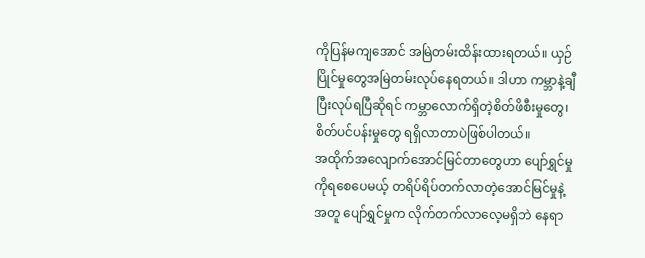ကိုပြန်မကျအောင် အမြဲတမ်းထိန်းထားရတယ်။ ယှဉ်ပြိုင်မှုတွေအမြဲတမ်းလုပ်နေရတယ်။ ဒါဟာ ကမ္ဘာနဲ့ချီပြီးလုပ်ရပြီဆိုရင် ကမ္ဘာလောက်ရှိတဲ့စိတ်ဖိစီးမှုတွေ၊ စိတ်ပင်ပန်းမှုတွေ ရရှိလာတာပဲဖြစ်ပါတယ်။
အထိုက်အလျောက်အောင်မြင်တာတွေဟာ ပျော်ရွှင်မှုကိုရစေပေမယ့် တရိပ်ရိပ်တက်လာတဲ့အောင်မြင်မှုနဲ့အတူ ပျော်ရွှင်မှုက လိုက်တက်လာလေ့မရှိဘဲ နေရာ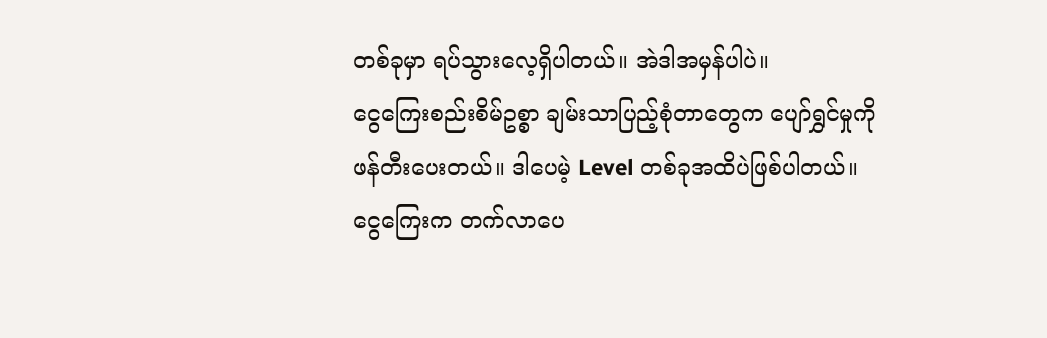တစ်ခုမှာ ရပ်သွားလေ့ရှိပါတယ်။ အဲဒါအမှန်ပါပဲ။
ငွေကြေးစည်းစိမ်ဥစ္စာ ချမ်းသာပြည့်စုံတာတွေက ပျော်ရွှင်မှုကို ဖန်တီးပေးတယ်။ ဒါပေမဲ့ Level တစ်ခုအထိပဲဖြစ်ပါတယ်။ ငွေကြေးက တက်လာပေ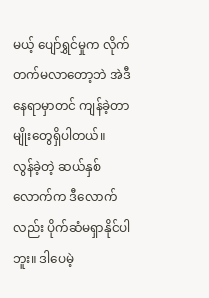မယ့် ပျော်ရွှင်မှုက လိုက်တက်မလာတော့ဘဲ အဲဒီနေရာမှာတင် ကျန်ခဲ့တာမျိုးတွေရှိပါတယ်။
လွန်ခဲ့တဲ့ ဆယ်နှစ်လောက်က ဒီလောက်လည်း ပိုက်ဆံမရှာနိုင်ပါဘူး။ ဒါပေမဲ့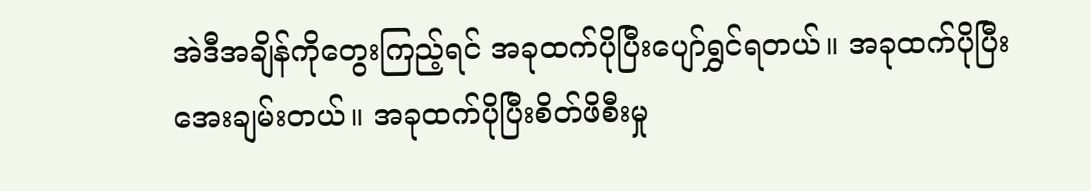အဲဒီအချိန်ကိုတွေးကြည့်ရင် အခုထက်ပိုပြီးပျော်ရွှင်ရတယ်။ အခုထက်ပိုပြီးအေးချမ်းတယ်။ အခုထက်ပိုပြီးစိတ်ဖိစီးမှု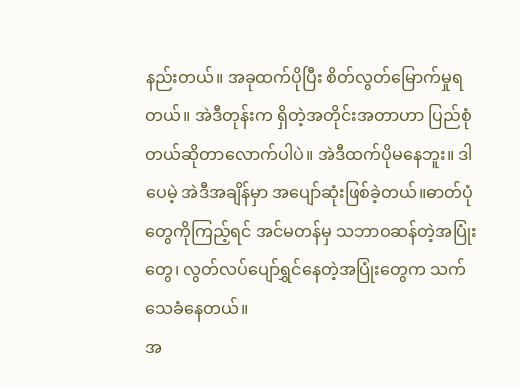နည်းတယ်။ အခုထက်ပိုပြီး စိတ်လွတ်မြောက်မှုရတယ်။ အဲဒီတုန်းက ရှိတဲ့အတိုင်းအတာဟာ ပြည်စုံတယ်ဆိုတာလောက်ပါပဲ။ အဲဒီထက်ပိုမနေဘူး။ ဒါပေမဲ့ အဲဒီအချိန်မှာ အပျော်ဆုံးဖြစ်ခဲ့တယ်။ဓာတ်ပုံတွေကိုကြည့်ရင် အင်မတန်မှ သဘာဝဆန်တဲ့အပြုံးတွေ၊ လွတ်လပ်ပျော်ရွှင်နေတဲ့အပြုံးတွေက သက်သေခံနေတယ်။
အ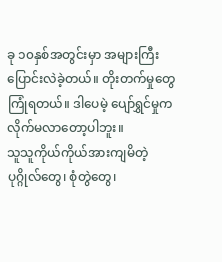ခု ၁၀နှစ်အတွင်းမှာ အများကြီးပြောင်းလဲခဲ့တယ်။ တိုးတက်မှုတွေကြုံရတယ်။ ဒါပေမဲ့ ပျော်ရွှင်မှုကလိုက်မလာတော့ပါဘူး။
သူသူကိုယ်ကိုယ်အားကျမိတဲ့ပုဂ္ဂိုလ်တွေ၊ စုံတွဲတွေ၊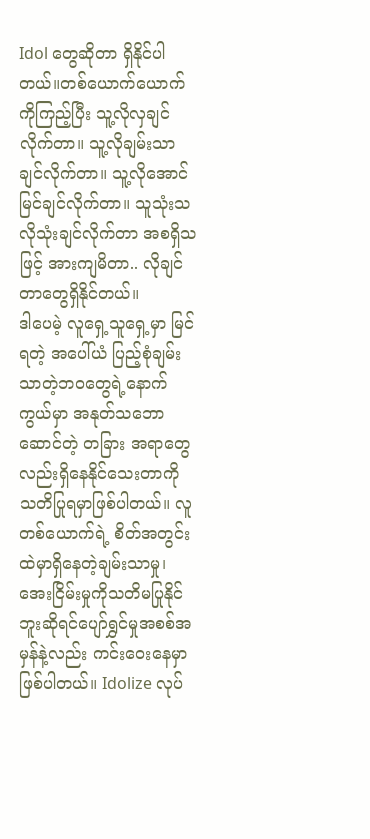Idol တွေဆိုတာ ရှိနိုင်ပါတယ်။တစ်ယောက်ယောက်ကိုကြည့်ပြီး သူ့လိုလှချင်လိုက်တာ။ သူ့လိုချမ်းသာချင်လိုက်တာ။ သူ့လိုအောင်မြင်ချင်လိုက်တာ။ သူသုံးသလိုသုံးချင်လိုက်တာ အစရှိသဖြင့် အားကျမိတာ.. လိုချင်တာတွေရှိနိုင်တယ်။
ဒါပေမဲ့ လူရှေ့သူရှေ့မှာ မြင်ရတဲ့ အပေါ်ယံ ပြည့်စုံချမ်းသာတဲ့ဘဝတွေရဲ့နောက်ကွယ်မှာ အနုတ်သဘောဆောင်တဲ့ တခြား အရာတွေလည်းရှိနေနိုင်သေးတာကို သတိပြုရမှာဖြစ်ပါတယ်။ လူတစ်ယောက်ရဲ့ စိတ်အတွင်းထဲမှာရှိနေတဲ့ချမ်းသာမှု၊အေးငြိမ်းမှုကိုသတိမပြုနိုင်ဘူးဆိုရင်ပျော်ရွှင်မှုအစစ်အမှန်နဲ့လည်း ကင်းဝေးနေမှာဖြစ်ပါတယ်။ Idolize လုပ်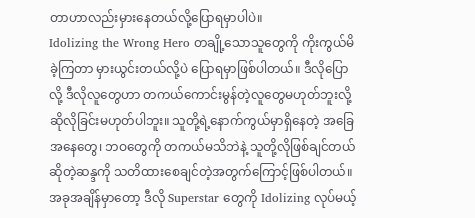တာဟာလည်းမှားနေတယ်လို့ပြောရမှာပါပဲ။
Idolizing the Wrong Hero တချို့သောသူတွေကို ကိုးကွယ်မိခဲ့ကြတာ မှားယွင်းတယ်လို့ပဲ ပြောရမှာဖြစ်ပါတယ်။ ဒီလိုပြောလို့ ဒီလိုလူတွေဟာ တကယ်ကောင်းမွန်တဲ့လူတွေမဟုတ်ဘူးလို့ ဆိုလိုခြင်းမဟုတ်ပါဘူး။ သူတို့ရဲ့နောက်ကွယ်မှာရှိနေတဲ့ အခြေအနေတွေ၊ ဘဝတွေကို တကယ်မသိဘဲနဲ့ သူတို့လိုဖြစ်ချင်တယ်ဆိုတဲ့ဆန္ဒကို သတိထားစေချင်တဲ့အတွက်ကြောင့်ဖြစ်ပါတယ်။
အခုအချိန်မှာတော့ ဒီလို Superstar တွေကို Idolizing လုပ်မယ့်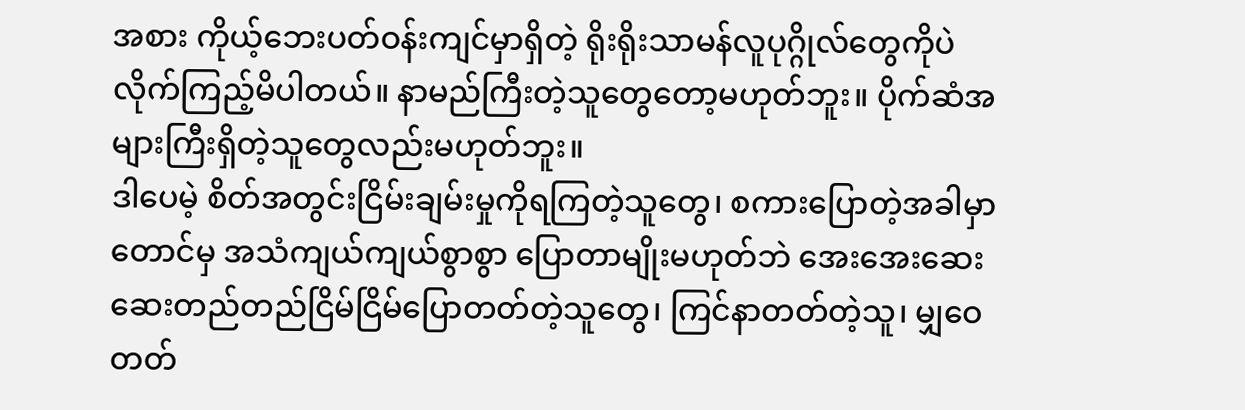အစား ကိုယ့်ဘေးပတ်ဝန်းကျင်မှာရှိတဲ့ ရိုးရိုးသာမန်လူပုဂ္ဂိုလ်တွေကိုပဲ လိုက်ကြည့်မိပါတယ်။ နာမည်ကြီးတဲ့သူတွေတော့မဟုတ်ဘူး။ ပိုက်ဆံအများကြီးရှိတဲ့သူတွေလည်းမဟုတ်ဘူး။
ဒါပေမဲ့ စိတ်အတွင်းငြိမ်းချမ်းမှုကိုရကြတဲ့သူတွေ၊ စကားပြောတဲ့အခါမှာတောင်မှ အသံကျယ်ကျယ်စွာစွာ ပြောတာမျိုးမဟုတ်ဘဲ အေးအေးဆေးဆေးတည်တည်ငြိမ်ငြိမ်ပြောတတ်တဲ့သူတွေ၊ ကြင်နာတတ်တဲ့သူ၊ မျှဝေတတ်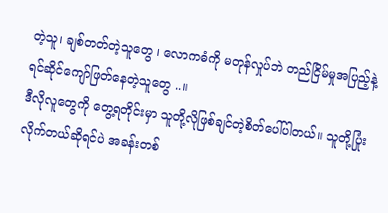တဲ့သူ၊ ချစ်တတ်တဲ့သူတွေ ၊ လောကဓံကို မတုန်လှုပ်ဘဲ တည်ငြိမ်မှုအပြည့်နဲ့ ရင်ဆိုင်ကျော်ဖြတ်နေတဲ့သူတွေ ..။
ဒီလိုလူတွေကို တွေ့ရတိုင်းမှာ သူတို့လိုဖြစ်ချင်တဲ့စိတ်ပေါ်ပါတယ်။ သူတို့ပြုံးလိုက်တယ်ဆိုရင်ပဲ အခန်းတစ်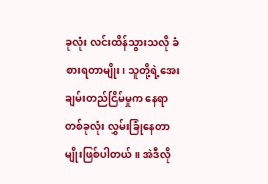ခုလုံး လင်းထိန်သွားသလို ခံစားရတာမျိုး၊ သူတို့ရဲ့အေးချမ်းတည်ငြိမ်မှုက နေရာတစ်ခုလုံး လွှမ်းခြုံနေတာမျိုးဖြစ်ပါတယ်။ အဲဒီလို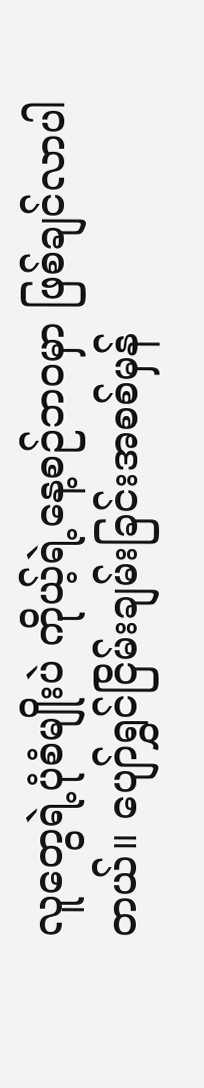လူတွေရဲ့ပုံစံမျိုးပဲ ကိုယ့်ရဲ့နေ့စဉ်ဘဝမှာ ဖြစ်ချင်လာပါတယ်။ ပျော်ရွှင်ငြိမ်းချမ်းခြင်းအစစ်မှန်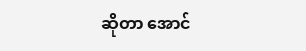ဆိုတာ အောင်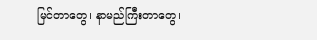မြင်တာတွေ၊ နာမည်ကြီးတာတွေ၊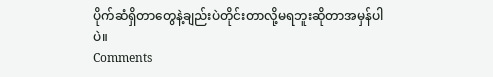ပိုက်ဆံရှိတာတွေနဲ့ချည်းပဲတိုင်းတာလို့မရဘူးဆိုတာအမှန်ပါပဲ။
Comments